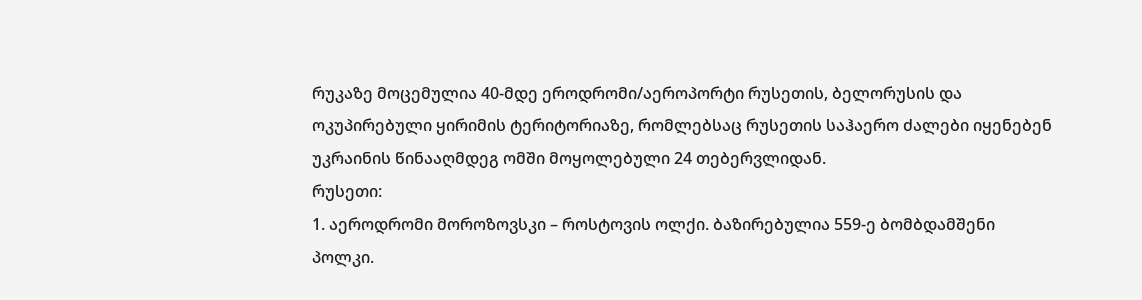რუკაზე მოცემულია 40-მდე ეროდრომი/აეროპორტი რუსეთის, ბელორუსის და ოკუპირებული ყირიმის ტერიტორიაზე, რომლებსაც რუსეთის საჰაერო ძალები იყენებენ უკრაინის წინააღმდეგ ომში მოყოლებული 24 თებერვლიდან.
რუსეთი:
1. აეროდრომი მოროზოვსკი – როსტოვის ოლქი. ბაზირებულია 559-ე ბომბდამშენი პოლკი.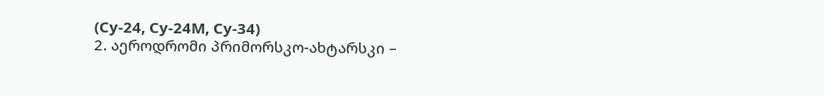(Су-24, Су-24М, Су-34)
2. აეროდრომი პრიმორსკო-ახტარსკი –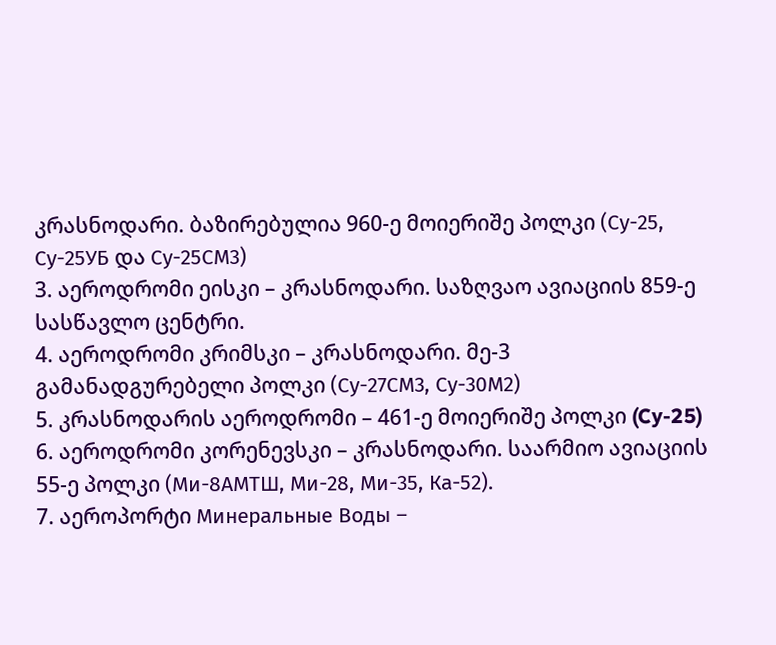კრასნოდარი. ბაზირებულია 960-ე მოიერიშე პოლკი (Су-25, Су-25УБ და Су-25СМ3)
3. აეროდრომი ეისკი – კრასნოდარი. საზღვაო ავიაციის 859-ე სასწავლო ცენტრი.
4. აეროდრომი კრიმსკი – კრასნოდარი. მე-3 გამანადგურებელი პოლკი (Су-27СМ3, Су-30М2)
5. კრასნოდარის აეროდრომი – 461-ე მოიერიშე პოლკი (Cy-25)
6. აეროდრომი კორენევსკი – კრასნოდარი. საარმიო ავიაციის 55-ე პოლკი (Ми-8АМТШ, Ми-28, Ми-35, Ка-52).
7. აეროპორტი Минеральные Воды –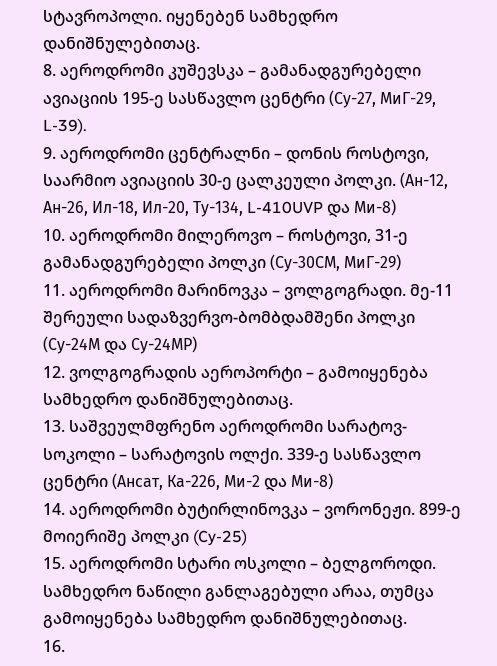სტავროპოლი. იყენებენ სამხედრო დანიშნულებითაც.
8. აეროდრომი კუშევსკა – გამანადგურებელი ავიაციის 195-ე სასწავლო ცენტრი (Су-27, МиГ-29, L-39).
9. აეროდრომი ცენტრალნი – დონის როსტოვი, საარმიო ავიაციის 30-ე ცალკეული პოლკი. (Ан-12, Ан-26, Ил-18, Ил-20, Ту-134, L-410UVP და Ми-8)
10. აეროდრომი მილეროვო – როსტოვი, 31-ე გამანადგურებელი პოლკი (Су-30СМ, МиГ-29)
11. აეროდრომი მარინოვკა – ვოლგოგრადი. მე-11 შერეული სადაზვერვო-ბომბდამშენი პოლკი (Су-24М და Су-24МР)
12. ვოლგოგრადის აეროპორტი – გამოიყენება სამხედრო დანიშნულებითაც.
13. საშვეულმფრენო აეროდრომი სარატოვ-სოკოლი – სარატოვის ოლქი. 339-ე სასწავლო ცენტრი (Ансат, Ка-226, Ми-2 და Ми-8)
14. აეროდრომი ბუტირლინოვკა – ვორონეჟი. 899-ე მოიერიშე პოლკი (Cy-25)
15. აეროდრომი სტარი ოსკოლი – ბელგოროდი. სამხედრო ნაწილი განლაგებული არაა, თუმცა გამოიყენება სამხედრო დანიშნულებითაც.
16.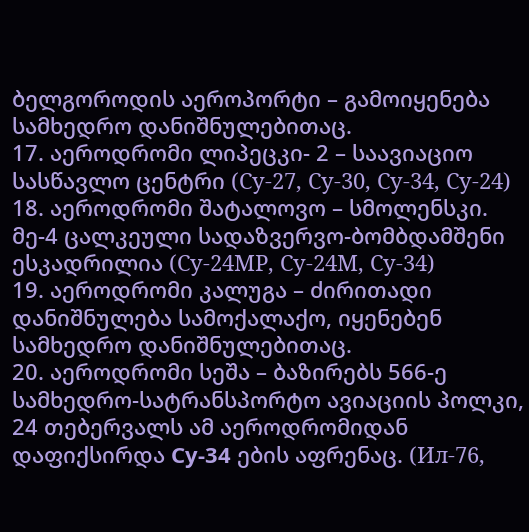ბელგოროდის აეროპორტი – გამოიყენება სამხედრო დანიშნულებითაც.
17. აეროდრომი ლიპეცკი- 2 – საავიაციო სასწავლო ცენტრი (Су-27, Су-30, Су-34, Су-24)
18. აეროდრომი შატალოვო – სმოლენსკი. მე-4 ცალკეული სადაზვერვო-ბომბდამშენი ესკადრილია (Су-24МР, Су-24М, Су-34)
19. აეროდრომი კალუგა – ძირითადი დანიშნულება სამოქალაქო, იყენებენ სამხედრო დანიშნულებითაც.
20. აეროდრომი სეშა – ბაზირებს 566-ე სამხედრო-სატრანსპორტო ავიაციის პოლკი, 24 თებერვალს ამ აეროდრომიდან დაფიქსირდა Cy-34 ების აფრენაც. (Ил-76,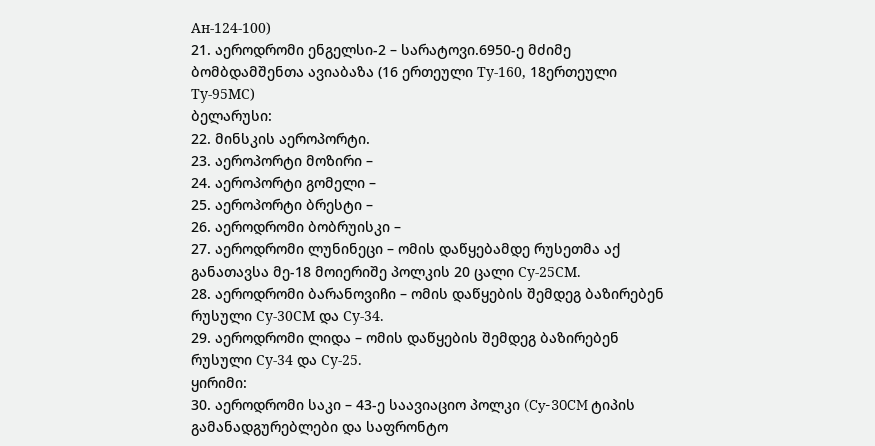Ан-124-100)
21. აეროდრომი ენგელსი-2 – სარატოვი.6950-ე მძიმე ბომბდამშენთა ავიაბაზა (16 ერთეული Ту-160, 18ერთეული Ту-95МС)
ბელარუსი:
22. მინსკის აეროპორტი.
23. აეროპორტი მოზირი –
24. აეროპორტი გომელი –
25. აეროპორტი ბრესტი –
26. აეროდრომი ბობრუისკი –
27. აეროდრომი ლუნინეცი – ომის დაწყებამდე რუსეთმა აქ განათავსა მე-18 მოიერიშე პოლკის 20 ცალი Су-25СМ.
28. აეროდრომი ბარანოვიჩი – ომის დაწყების შემდეგ ბაზირებენ რუსული Су-30СМ და Су-34.
29. აეროდრომი ლიდა – ომის დაწყების შემდეგ ბაზირებენ რუსული Су-34 და Су-25.
ყირიმი:
30. აეროდრომი საკი – 43-ე საავიაციო პოლკი (Cy-30CM ტიპის გამანადგურებლები და საფრონტო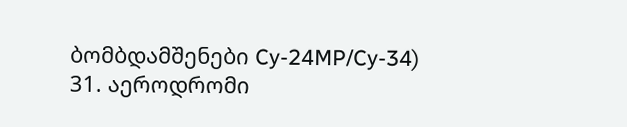ბომბდამშენები Cy-24MP/Cy-34)
31. აეროდრომი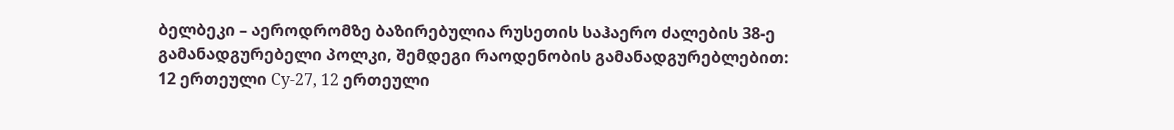ბელბეკი – აეროდრომზე ბაზირებულია რუსეთის საჰაერო ძალების 38-ე გამანადგურებელი პოლკი, შემდეგი რაოდენობის გამანადგურებლებით:
12 ერთეული Су-27, 12 ერთეული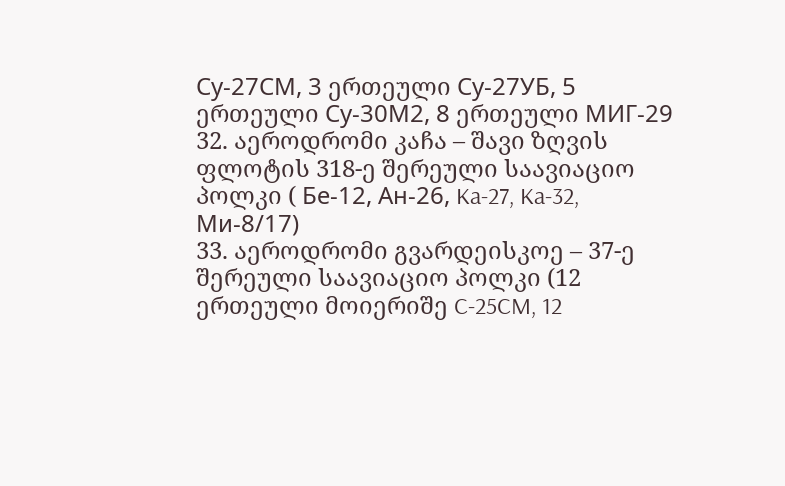Су-27СМ, 3 ერთეული Су-27УБ, 5 ერთეული Су-30М2, 8 ერთეული МИГ-29
32. აეროდრომი კაჩა – შავი ზღვის ფლოტის 318-ე შერეული საავიაციო პოლკი ( Бе-12, Ан-26, Ka-27, Ka-32, Ми-8/17)
33. აეროდრომი გვარდეისკოე – 37-ე შერეული საავიაციო პოლკი (12 ერთეული მოიერიშე C-25CM, 12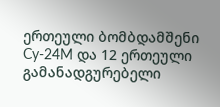ერთეული ბომბდამშენი Cy-24M და 12 ერთეული გამანადგურებელი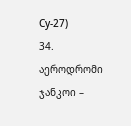Су-27)
34. აეროდრომი ჯანკოი –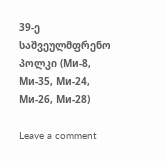39-ე საშვეულმფრენო პოლკი (Ми-8, Ми-35, Ми-24, Ми-26, Ми-28)

Leave a comment